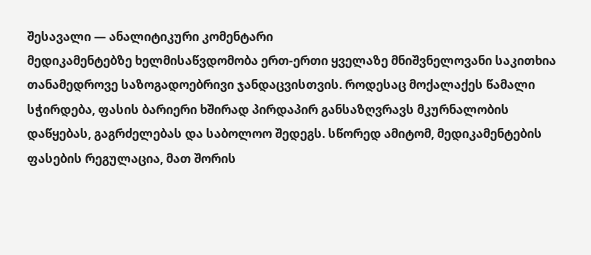შესავალი — ანალიტიკური კომენტარი
მედიკამენტებზე ხელმისაწვდომობა ერთ-ერთი ყველაზე მნიშვნელოვანი საკითხია თანამედროვე საზოგადოებრივი ჯანდაცვისთვის. როდესაც მოქალაქეს წამალი სჭირდება, ფასის ბარიერი ხშირად პირდაპირ განსაზღვრავს მკურნალობის დაწყებას, გაგრძელებას და საბოლოო შედეგს. სწორედ ამიტომ, მედიკამენტების ფასების რეგულაცია, მათ შორის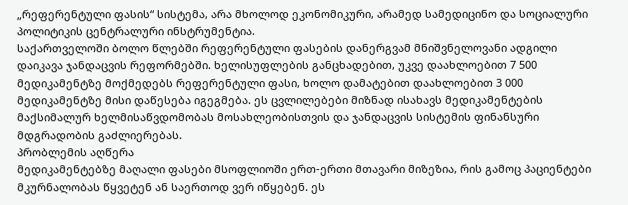„რეფერენტული ფასის“ სისტემა, არა მხოლოდ ეკონომიკური, არამედ სამედიცინო და სოციალური პოლიტიკის ცენტრალური ინსტრუმენტია.
საქართველოში ბოლო წლებში რეფერენტული ფასების დანერგვამ მნიშვნელოვანი ადგილი დაიკავა ჯანდაცვის რეფორმებში. ხელისუფლების განცხადებით, უკვე დაახლოებით 7 500 მედიკამენტზე მოქმედებს რეფერენტული ფასი, ხოლო დამატებით დაახლოებით 3 000 მედიკამენტზე მისი დაწესება იგეგმება. ეს ცვლილებები მიზნად ისახავს მედიკამენტების მაქსიმალურ ხელმისაწვდომობას მოსახლეობისთვის და ჯანდაცვის სისტემის ფინანსური მდგრადობის გაძლიერებას.
პრობლემის აღწერა
მედიკამენტებზე მაღალი ფასები მსოფლიოში ერთ-ერთი მთავარი მიზეზია, რის გამოც პაციენტები მკურნალობას წყვეტენ ან საერთოდ ვერ იწყებენ. ეს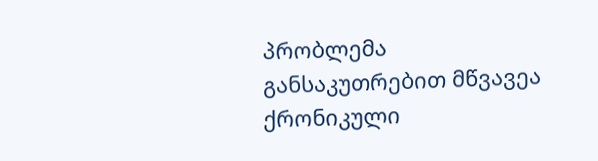პრობლემა განსაკუთრებით მწვავეა ქრონიკული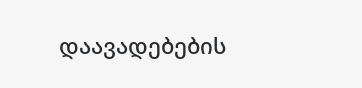დაავადებების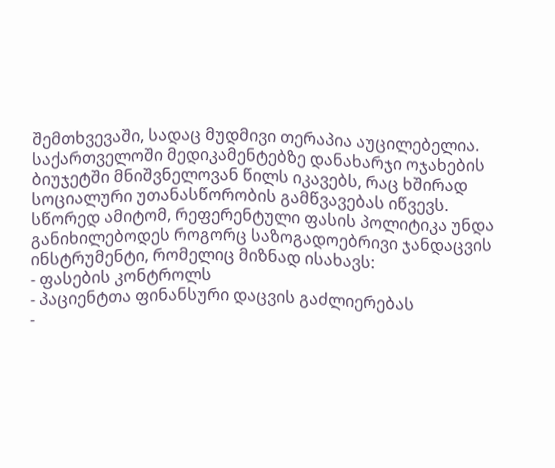შემთხვევაში, სადაც მუდმივი თერაპია აუცილებელია.
საქართველოში მედიკამენტებზე დანახარჯი ოჯახების ბიუჯეტში მნიშვნელოვან წილს იკავებს, რაც ხშირად სოციალური უთანასწორობის გამწვავებას იწვევს. სწორედ ამიტომ, რეფერენტული ფასის პოლიტიკა უნდა განიხილებოდეს როგორც საზოგადოებრივი ჯანდაცვის ინსტრუმენტი, რომელიც მიზნად ისახავს:
- ფასების კონტროლს
- პაციენტთა ფინანსური დაცვის გაძლიერებას
-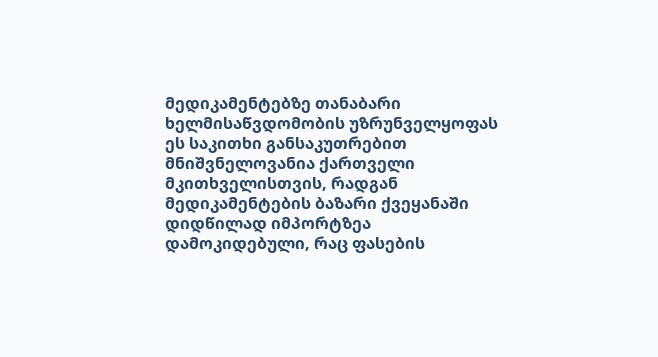მედიკამენტებზე თანაბარი ხელმისაწვდომობის უზრუნველყოფას
ეს საკითხი განსაკუთრებით მნიშვნელოვანია ქართველი მკითხველისთვის, რადგან მედიკამენტების ბაზარი ქვეყანაში დიდწილად იმპორტზეა დამოკიდებული, რაც ფასების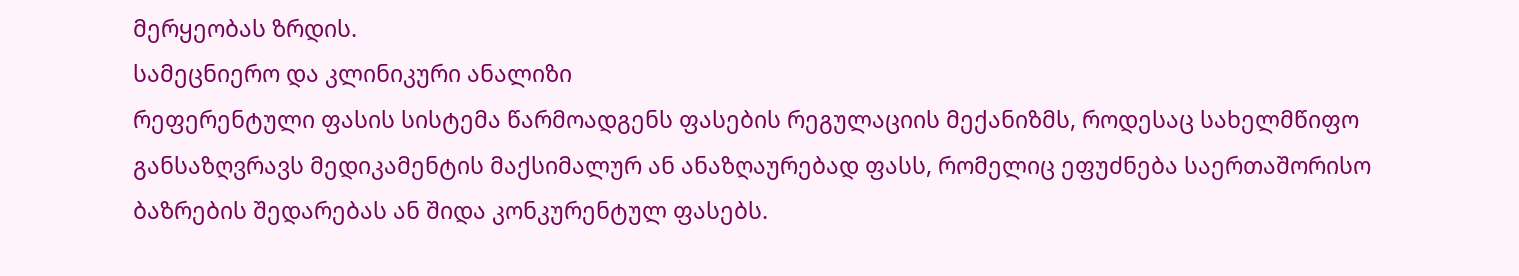მერყეობას ზრდის.
სამეცნიერო და კლინიკური ანალიზი
რეფერენტული ფასის სისტემა წარმოადგენს ფასების რეგულაციის მექანიზმს, როდესაც სახელმწიფო განსაზღვრავს მედიკამენტის მაქსიმალურ ან ანაზღაურებად ფასს, რომელიც ეფუძნება საერთაშორისო ბაზრების შედარებას ან შიდა კონკურენტულ ფასებს.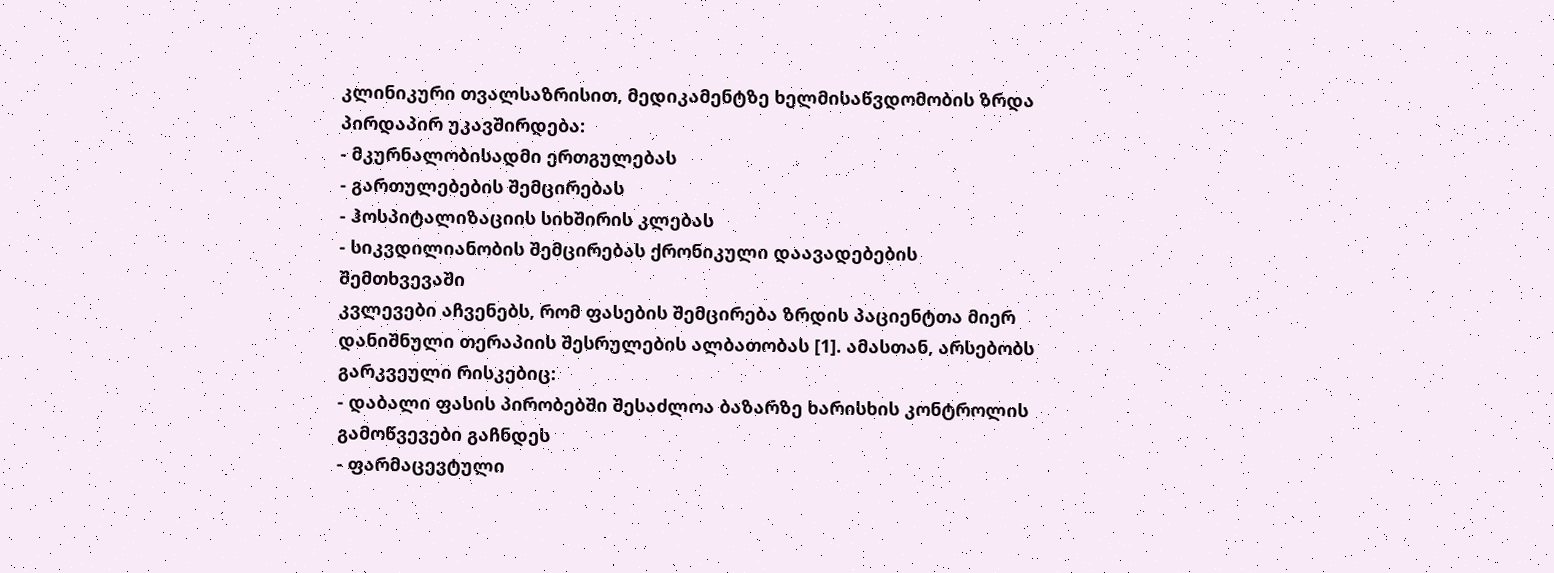კლინიკური თვალსაზრისით, მედიკამენტზე ხელმისაწვდომობის ზრდა პირდაპირ უკავშირდება:
- მკურნალობისადმი ერთგულებას
- გართულებების შემცირებას
- ჰოსპიტალიზაციის სიხშირის კლებას
- სიკვდილიანობის შემცირებას ქრონიკული დაავადებების შემთხვევაში
კვლევები აჩვენებს, რომ ფასების შემცირება ზრდის პაციენტთა მიერ დანიშნული თერაპიის შესრულების ალბათობას [1]. ამასთან, არსებობს გარკვეული რისკებიც:
- დაბალი ფასის პირობებში შესაძლოა ბაზარზე ხარისხის კონტროლის გამოწვევები გაჩნდეს
- ფარმაცევტული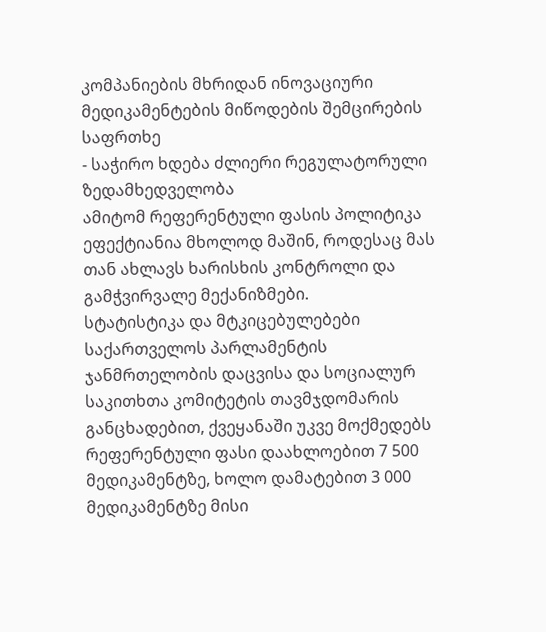კომპანიების მხრიდან ინოვაციური მედიკამენტების მიწოდების შემცირების საფრთხე
- საჭირო ხდება ძლიერი რეგულატორული ზედამხედველობა
ამიტომ რეფერენტული ფასის პოლიტიკა ეფექტიანია მხოლოდ მაშინ, როდესაც მას თან ახლავს ხარისხის კონტროლი და გამჭვირვალე მექანიზმები.
სტატისტიკა და მტკიცებულებები
საქართველოს პარლამენტის ჯანმრთელობის დაცვისა და სოციალურ საკითხთა კომიტეტის თავმჯდომარის განცხადებით, ქვეყანაში უკვე მოქმედებს რეფერენტული ფასი დაახლოებით 7 500 მედიკამენტზე, ხოლო დამატებით 3 000 მედიკამენტზე მისი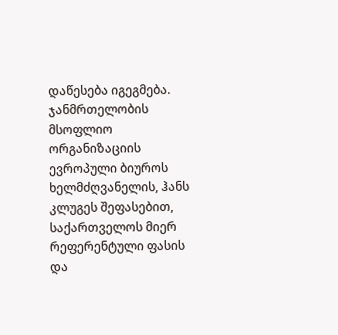დაწესება იგეგმება.
ჯანმრთელობის მსოფლიო ორგანიზაციის ევროპული ბიუროს ხელმძღვანელის, ჰანს კლუგეს შეფასებით, საქართველოს მიერ რეფერენტული ფასის და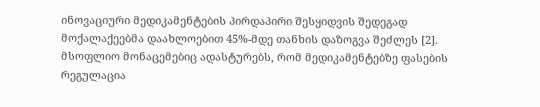ინოვაციური მედიკამენტების პირდაპირი შესყიდვის შედეგად მოქალაქეებმა დაახლოებით 45%-მდე თანხის დაზოგვა შეძლეს [2].
მსოფლიო მონაცემებიც ადასტურებს, რომ მედიკამენტებზე ფასების რეგულაცია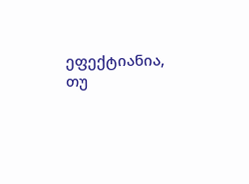ეფექტიანია, თუ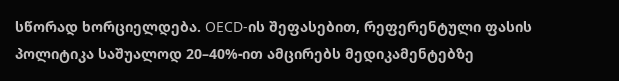სწორად ხორციელდება. OECD-ის შეფასებით, რეფერენტული ფასის პოლიტიკა საშუალოდ 20–40%-ით ამცირებს მედიკამენტებზე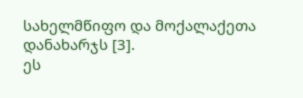სახელმწიფო და მოქალაქეთა დანახარჯს [3].
ეს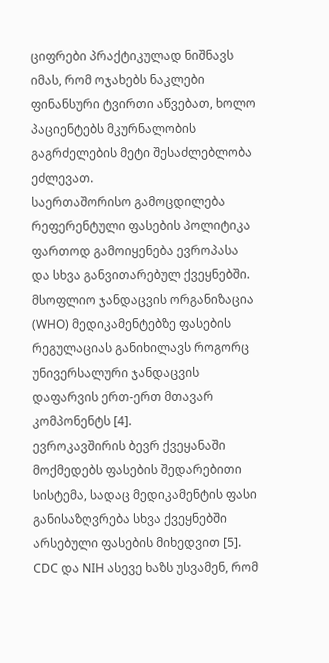ციფრები პრაქტიკულად ნიშნავს იმას, რომ ოჯახებს ნაკლები ფინანსური ტვირთი აწვებათ, ხოლო პაციენტებს მკურნალობის გაგრძელების მეტი შესაძლებლობა ეძლევათ.
საერთაშორისო გამოცდილება
რეფერენტული ფასების პოლიტიკა ფართოდ გამოიყენება ევროპასა და სხვა განვითარებულ ქვეყნებში. მსოფლიო ჯანდაცვის ორგანიზაცია (WHO) მედიკამენტებზე ფასების რეგულაციას განიხილავს როგორც უნივერსალური ჯანდაცვის დაფარვის ერთ-ერთ მთავარ კომპონენტს [4].
ევროკავშირის ბევრ ქვეყანაში მოქმედებს ფასების შედარებითი სისტემა, სადაც მედიკამენტის ფასი განისაზღვრება სხვა ქვეყნებში არსებული ფასების მიხედვით [5].
CDC და NIH ასევე ხაზს უსვამენ, რომ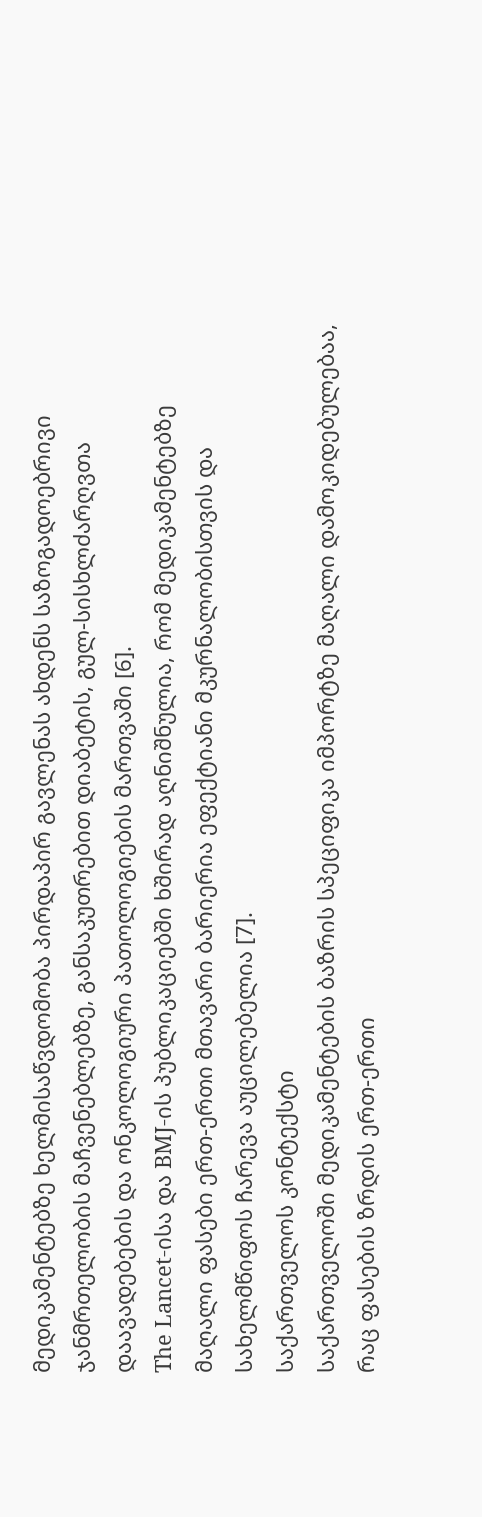მედიკამენტებზე ხელმისაწვდომობა პირდაპირ გავლენას ახდენს საზოგადოებრივი ჯანმრთელობის მაჩვენებლებზე, განსაკუთრებით დიაბეტის, გულ-სისხლძარღვთა დაავადებების და ონკოლოგიური პათოლოგიების მართვაში [6].
The Lancet-ისა და BMJ-ის პუბლიკაციებში ხშირად აღნიშნულია, რომ მედიკამენტებზე მაღალი ფასები ერთ-ერთი მთავარი ბარიერია ეფექტიანი მკურნალობისთვის და სახელმწიფოს ჩარევა აუცილებელია [7].
საქართველოს კონტექსტი
საქართველოში მედიკამენტების ბაზრის სპეციფიკა იმპორტზე მაღალი დამოკიდებულებაა, რაც ფასების ზრდის ერთ-ერთი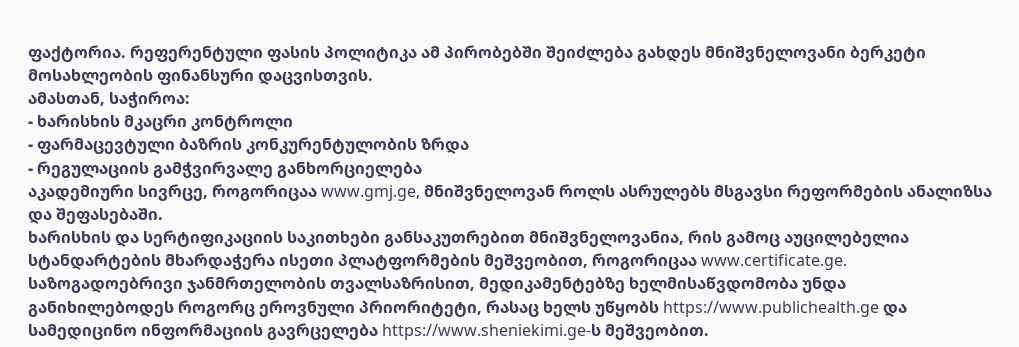ფაქტორია. რეფერენტული ფასის პოლიტიკა ამ პირობებში შეიძლება გახდეს მნიშვნელოვანი ბერკეტი მოსახლეობის ფინანსური დაცვისთვის.
ამასთან, საჭიროა:
- ხარისხის მკაცრი კონტროლი
- ფარმაცევტული ბაზრის კონკურენტულობის ზრდა
- რეგულაციის გამჭვირვალე განხორციელება
აკადემიური სივრცე, როგორიცაა www.gmj.ge, მნიშვნელოვან როლს ასრულებს მსგავსი რეფორმების ანალიზსა და შეფასებაში.
ხარისხის და სერტიფიკაციის საკითხები განსაკუთრებით მნიშვნელოვანია, რის გამოც აუცილებელია სტანდარტების მხარდაჭერა ისეთი პლატფორმების მეშვეობით, როგორიცაა www.certificate.ge.
საზოგადოებრივი ჯანმრთელობის თვალსაზრისით, მედიკამენტებზე ხელმისაწვდომობა უნდა განიხილებოდეს როგორც ეროვნული პრიორიტეტი, რასაც ხელს უწყობს https://www.publichealth.ge და სამედიცინო ინფორმაციის გავრცელება https://www.sheniekimi.ge-ს მეშვეობით.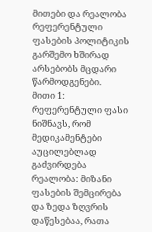მითები და რეალობა
რეფერენტული ფასების პოლიტიკის გარშემო ხშირად არსებობს მცდარი წარმოდგენები.
მითი 1: რეფერენტული ფასი ნიშნავს, რომ მედიკამენტები აუცილებლად გაძვირდება
რეალობა: მიზანი ფასების შემცირება და ზედა ზღვრის დაწესებაა, რათა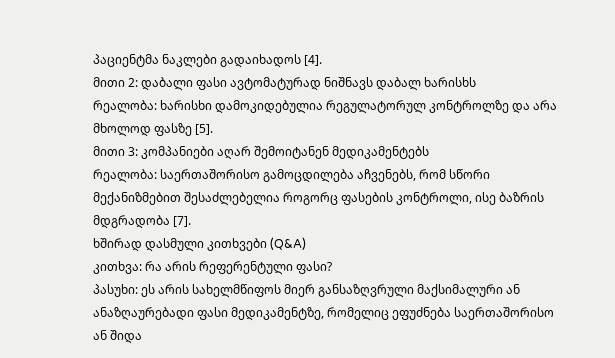პაციენტმა ნაკლები გადაიხადოს [4].
მითი 2: დაბალი ფასი ავტომატურად ნიშნავს დაბალ ხარისხს
რეალობა: ხარისხი დამოკიდებულია რეგულატორულ კონტროლზე და არა მხოლოდ ფასზე [5].
მითი 3: კომპანიები აღარ შემოიტანენ მედიკამენტებს
რეალობა: საერთაშორისო გამოცდილება აჩვენებს, რომ სწორი მექანიზმებით შესაძლებელია როგორც ფასების კონტროლი, ისე ბაზრის მდგრადობა [7].
ხშირად დასმული კითხვები (Q&A)
კითხვა: რა არის რეფერენტული ფასი?
პასუხი: ეს არის სახელმწიფოს მიერ განსაზღვრული მაქსიმალური ან ანაზღაურებადი ფასი მედიკამენტზე, რომელიც ეფუძნება საერთაშორისო ან შიდა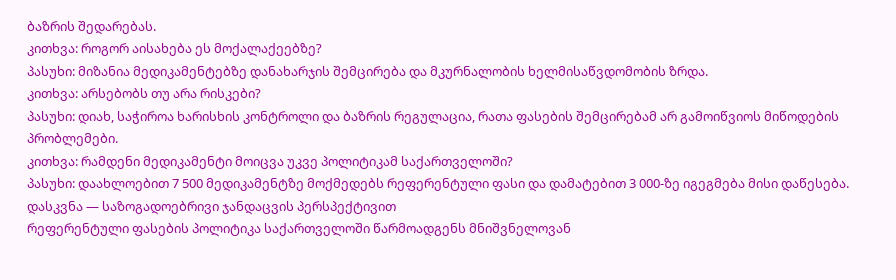ბაზრის შედარებას.
კითხვა: როგორ აისახება ეს მოქალაქეებზე?
პასუხი: მიზანია მედიკამენტებზე დანახარჯის შემცირება და მკურნალობის ხელმისაწვდომობის ზრდა.
კითხვა: არსებობს თუ არა რისკები?
პასუხი: დიახ, საჭიროა ხარისხის კონტროლი და ბაზრის რეგულაცია, რათა ფასების შემცირებამ არ გამოიწვიოს მიწოდების პრობლემები.
კითხვა: რამდენი მედიკამენტი მოიცვა უკვე პოლიტიკამ საქართველოში?
პასუხი: დაახლოებით 7 500 მედიკამენტზე მოქმედებს რეფერენტული ფასი და დამატებით 3 000-ზე იგეგმება მისი დაწესება.
დასკვნა — საზოგადოებრივი ჯანდაცვის პერსპექტივით
რეფერენტული ფასების პოლიტიკა საქართველოში წარმოადგენს მნიშვნელოვან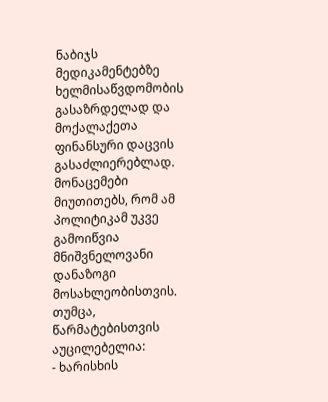ნაბიჯს მედიკამენტებზე ხელმისაწვდომობის გასაზრდელად და მოქალაქეთა ფინანსური დაცვის გასაძლიერებლად. მონაცემები მიუთითებს, რომ ამ პოლიტიკამ უკვე გამოიწვია მნიშვნელოვანი დანაზოგი მოსახლეობისთვის.
თუმცა, წარმატებისთვის აუცილებელია:
- ხარისხის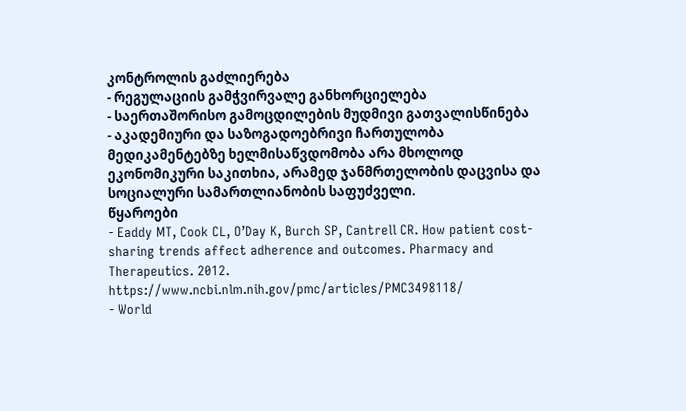კონტროლის გაძლიერება
- რეგულაციის გამჭვირვალე განხორციელება
- საერთაშორისო გამოცდილების მუდმივი გათვალისწინება
- აკადემიური და საზოგადოებრივი ჩართულობა
მედიკამენტებზე ხელმისაწვდომობა არა მხოლოდ ეკონომიკური საკითხია, არამედ ჯანმრთელობის დაცვისა და სოციალური სამართლიანობის საფუძველი.
წყაროები
- Eaddy MT, Cook CL, O’Day K, Burch SP, Cantrell CR. How patient cost-sharing trends affect adherence and outcomes. Pharmacy and Therapeutics. 2012. https://www.ncbi.nlm.nih.gov/pmc/articles/PMC3498118/
- World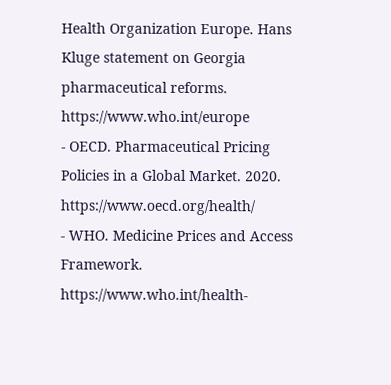Health Organization Europe. Hans Kluge statement on Georgia pharmaceutical reforms. https://www.who.int/europe
- OECD. Pharmaceutical Pricing Policies in a Global Market. 2020. https://www.oecd.org/health/
- WHO. Medicine Prices and Access Framework. https://www.who.int/health-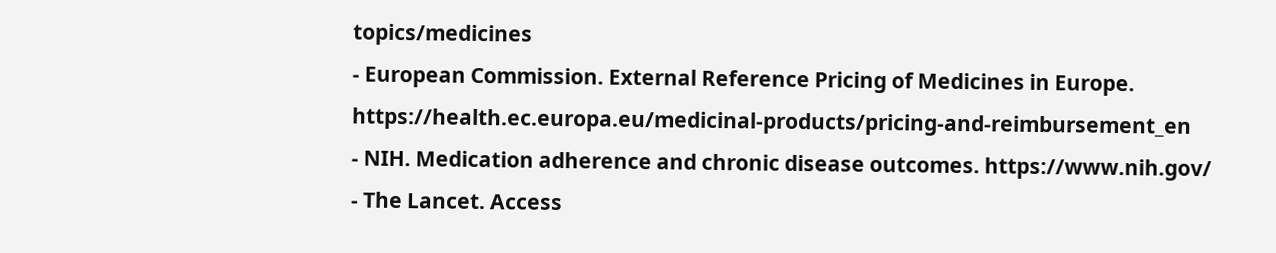topics/medicines
- European Commission. External Reference Pricing of Medicines in Europe. https://health.ec.europa.eu/medicinal-products/pricing-and-reimbursement_en
- NIH. Medication adherence and chronic disease outcomes. https://www.nih.gov/
- The Lancet. Access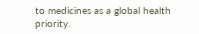to medicines as a global health priority.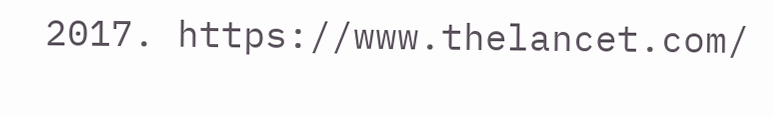2017. https://www.thelancet.com/